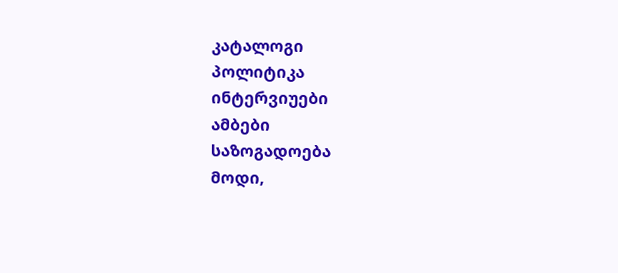კატალოგი
პოლიტიკა
ინტერვიუები
ამბები
საზოგადოება
მოდი,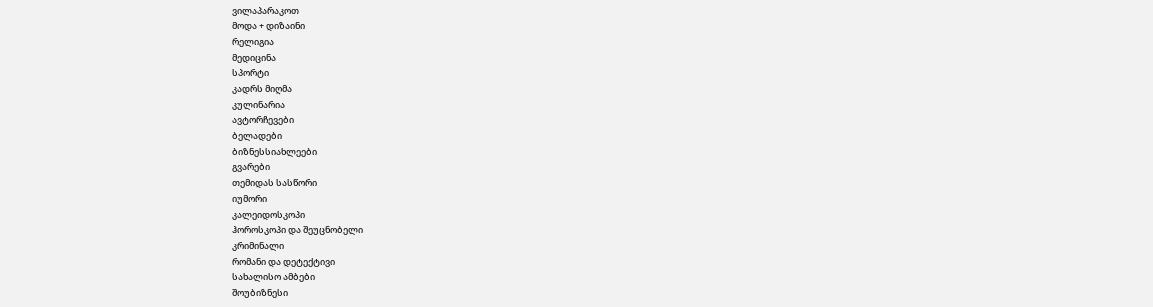ვილაპარაკოთ
მოდა + დიზაინი
რელიგია
მედიცინა
სპორტი
კადრს მიღმა
კულინარია
ავტორჩევები
ბელადები
ბიზნესსიახლეები
გვარები
თემიდას სასწორი
იუმორი
კალეიდოსკოპი
ჰოროსკოპი და შეუცნობელი
კრიმინალი
რომანი და დეტექტივი
სახალისო ამბები
შოუბიზნესი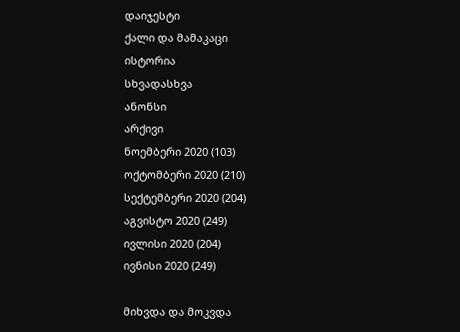დაიჯესტი
ქალი და მამაკაცი
ისტორია
სხვადასხვა
ანონსი
არქივი
ნოემბერი 2020 (103)
ოქტომბერი 2020 (210)
სექტემბერი 2020 (204)
აგვისტო 2020 (249)
ივლისი 2020 (204)
ივნისი 2020 (249)

მიხვდა და მოკვდა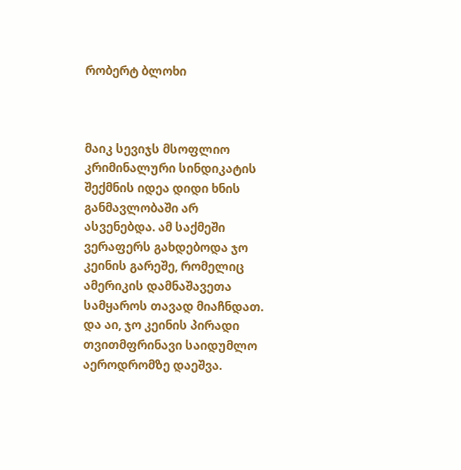რობერტ ბლოხი



მაიკ სევიჯს მსოფლიო კრიმინალური სინდიკატის შექმნის იდეა დიდი ხნის განმავლობაში არ ასვენებდა. ამ საქმეში ვერაფერს გახდებოდა ჯო კეინის გარეშე, რომელიც ამერიკის დამნაშავეთა სამყაროს თავად მიაჩნდათ. და აი, ჯო კეინის პირადი თვითმფრინავი საიდუმლო აეროდრომზე დაეშვა.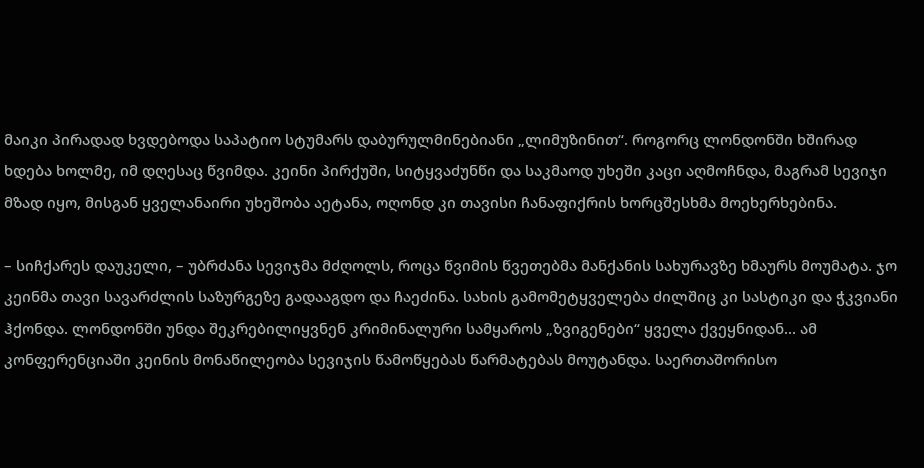მაიკი პირადად ხვდებოდა საპატიო სტუმარს დაბურულმინებიანი „ლიმუზინით“. როგორც ლონდონში ხშირად ხდება ხოლმე, იმ დღესაც წვიმდა. კეინი პირქუში, სიტყვაძუნწი და საკმაოდ უხეში კაცი აღმოჩნდა, მაგრამ სევიჯი მზად იყო, მისგან ყველანაირი უხეშობა აეტანა, ოღონდ კი თავისი ჩანაფიქრის ხორცშესხმა მოეხერხებინა.

– სიჩქარეს დაუკელი, – უბრძანა სევიჯმა მძღოლს, როცა წვიმის წვეთებმა მანქანის სახურავზე ხმაურს მოუმატა. ჯო კეინმა თავი სავარძლის საზურგეზე გადააგდო და ჩაეძინა. სახის გამომეტყველება ძილშიც კი სასტიკი და ჭკვიანი ჰქონდა. ლონდონში უნდა შეკრებილიყვნენ კრიმინალური სამყაროს „ზვიგენები“ ყველა ქვეყნიდან... ამ კონფერენციაში კეინის მონაწილეობა სევიჯის წამოწყებას წარმატებას მოუტანდა. საერთაშორისო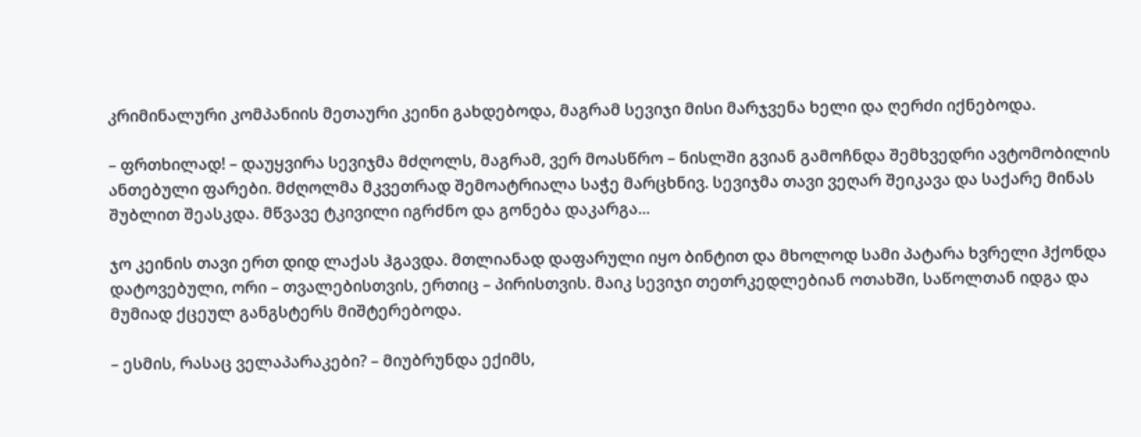კრიმინალური კომპანიის მეთაური კეინი გახდებოდა, მაგრამ სევიჯი მისი მარჯვენა ხელი და ღერძი იქნებოდა.

– ფრთხილად! – დაუყვირა სევიჯმა მძღოლს, მაგრამ, ვერ მოასწრო – ნისლში გვიან გამოჩნდა შემხვედრი ავტომობილის ანთებული ფარები. მძღოლმა მკვეთრად შემოატრიალა საჭე მარცხნივ. სევიჯმა თავი ვეღარ შეიკავა და საქარე მინას შუბლით შეასკდა. მწვავე ტკივილი იგრძნო და გონება დაკარგა...

ჯო კეინის თავი ერთ დიდ ლაქას ჰგავდა. მთლიანად დაფარული იყო ბინტით და მხოლოდ სამი პატარა ხვრელი ჰქონდა დატოვებული, ორი – თვალებისთვის, ერთიც – პირისთვის. მაიკ სევიჯი თეთრკედლებიან ოთახში, საწოლთან იდგა და მუმიად ქცეულ განგსტერს მიშტერებოდა.

– ესმის, რასაც ველაპარაკები? – მიუბრუნდა ექიმს,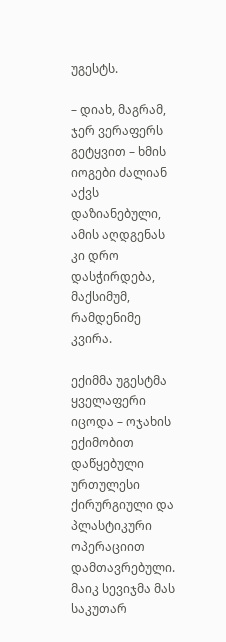უგესტს.

– დიახ, მაგრამ, ჯერ ვერაფერს გეტყვით – ხმის იოგები ძალიან აქვს დაზიანებული, ამის აღდგენას კი დრო დასჭირდება, მაქსიმუმ, რამდენიმე კვირა.

ექიმმა უგესტმა ყველაფერი იცოდა – ოჯახის ექიმობით დაწყებული ურთულესი ქირურგიული და პლასტიკური ოპერაციით დამთავრებული. მაიკ სევიჯმა მას საკუთარ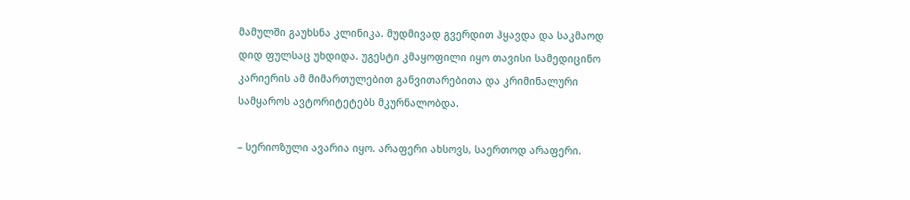მამულში გაუხსნა კლინიკა. მუდმივად გვერდით ჰყავდა და საკმაოდ დიდ ფულსაც უხდიდა. უგესტი კმაყოფილი იყო თავისი სამედიცინო კარიერის ამ მიმართულებით განვითარებითა და კრიმინალური სამყაროს ავტორიტეტებს მკურნალობდა.

– სერიოზული ავარია იყო. არაფერი ახსოვს, საერთოდ არაფერი.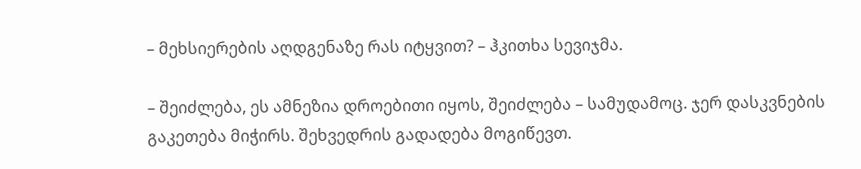– მეხსიერების აღდგენაზე რას იტყვით? – ჰკითხა სევიჯმა.

– შეიძლება, ეს ამნეზია დროებითი იყოს, შეიძლება – სამუდამოც. ჯერ დასკვნების გაკეთება მიჭირს. შეხვედრის გადადება მოგიწევთ.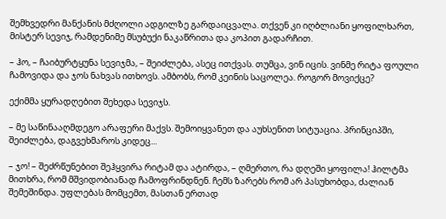შემხვედრი მანქანის მძღოლი ადგილზე გარდაიცვალა. თქვენ კი იღბლიანი ყოფილხართ, მისტერ სევიჯ, რამდენიმე მსუბუქი ნაკაწრითა და კოპით გადარჩით.

– ჰო, – ჩაიბურტყუნა სევიჯმა, – შეიძლება, ასეც ითქვას. თუმცა, ვინ იცის. ვინმე რიტა ფოული ჩამოვიდა და ჯოს ნახვას ითხოვს. ამბობს, რომ კეინის საცოლეა. როგორ მოვიქცე?

ექიმმა ყურადღებით შეხედა სევიჯს.

– მე საწინააღმდეგო არაფერი მაქვს. შემოიყვანეთ და აუხსენით სიტუაცია. პრინციპში, შეიძლება, დაგვეხმაროს კიდეც...

– ჯო! – შეძრწუნებით შეჰყვირა რიტამ და ატირდა, – ღმერთო, რა დღეში ყოფილა! ჰილტმა მითხრა, რომ მშვიდობიანად ჩამოფრინდნენ. ჩემს ზარებს რომ არ პასუხობდა, ძალიან შემეშინდა. უფლებას მომცემთ, მასთან ერთად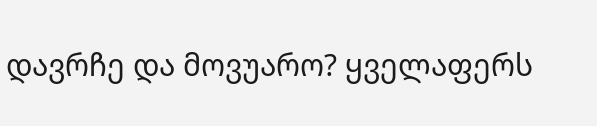დავრჩე და მოვუარო? ყველაფერს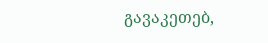გავაკეთებ,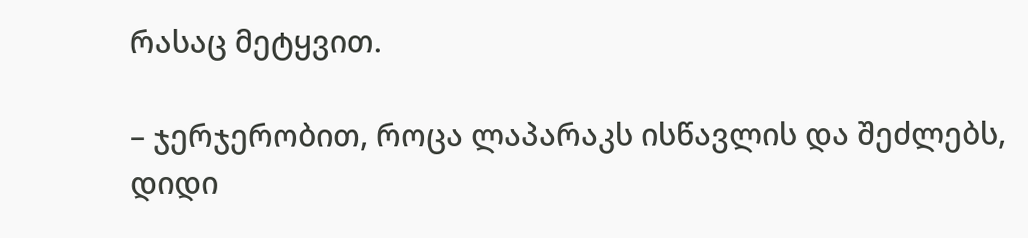რასაც მეტყვით.

– ჯერჯერობით, როცა ლაპარაკს ისწავლის და შეძლებს, დიდი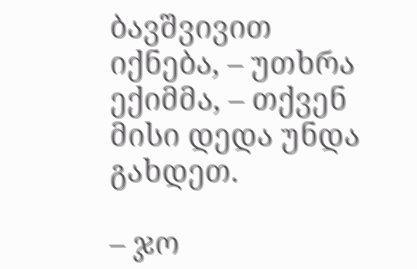ბავშვივით იქნება, – უთხრა ექიმმა, – თქვენ მისი დედა უნდა გახდეთ.

– ჯო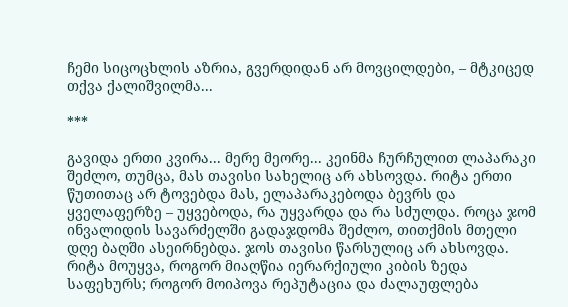ჩემი სიცოცხლის აზრია, გვერდიდან არ მოვცილდები, – მტკიცედ თქვა ქალიშვილმა...

***

გავიდა ერთი კვირა... მერე მეორე... კეინმა ჩურჩულით ლაპარაკი შეძლო, თუმცა, მას თავისი სახელიც არ ახსოვდა. რიტა ერთი წუთითაც არ ტოვებდა მას, ელაპარაკებოდა ბევრს და ყველაფერზე – უყვებოდა, რა უყვარდა და რა სძულდა. როცა ჯომ ინვალიდის სავარძელში გადაჯდომა შეძლო, თითქმის მთელი დღე ბაღში ასეირნებდა. ჯოს თავისი წარსულიც არ ახსოვდა. რიტა მოუყვა, როგორ მიაღწია იერარქიული კიბის ზედა საფეხურს; როგორ მოიპოვა რეპუტაცია და ძალაუფლება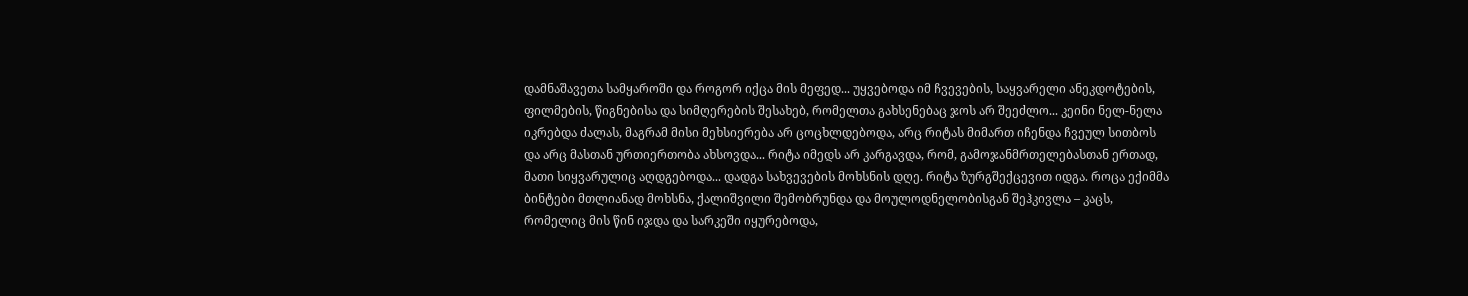დამნაშავეთა სამყაროში და როგორ იქცა მის მეფედ... უყვებოდა იმ ჩვევების, საყვარელი ანეკდოტების, ფილმების, წიგნებისა და სიმღერების შესახებ, რომელთა გახსენებაც ჯოს არ შეეძლო... კეინი ნელ-ნელა იკრებდა ძალას, მაგრამ მისი მეხსიერება არ ცოცხლდებოდა, არც რიტას მიმართ იჩენდა ჩვეულ სითბოს და არც მასთან ურთიერთობა ახსოვდა... რიტა იმედს არ კარგავდა, რომ, გამოჯანმრთელებასთან ერთად, მათი სიყვარულიც აღდგებოდა... დადგა სახვევების მოხსნის დღე. რიტა ზურგშექცევით იდგა. როცა ექიმმა ბინტები მთლიანად მოხსნა, ქალიშვილი შემობრუნდა და მოულოდნელობისგან შეჰკივლა – კაცს, რომელიც მის წინ იჯდა და სარკეში იყურებოდა,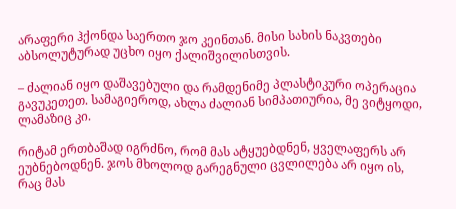არაფერი ჰქონდა საერთო ჯო კეინთან. მისი სახის ნაკვთები აბსოლუტურად უცხო იყო ქალიშვილისთვის.

– ძალიან იყო დაშავებული და რამდენიმე პლასტიკური ოპერაცია გავუკეთეთ. სამაგიეროდ, ახლა ძალიან სიმპათიურია, მე ვიტყოდი, ლამაზიც კი.

რიტამ ერთბაშად იგრძნო, რომ მას ატყუებდნენ, ყველაფერს არ ეუბნებოდნენ. ჯოს მხოლოდ გარეგნული ცვლილება არ იყო ის, რაც მას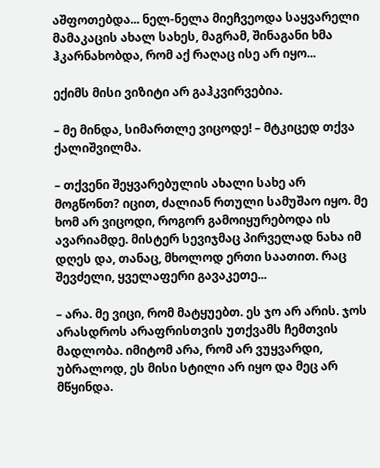აშფოთებდა... ნელ-ნელა მიეჩვეოდა საყვარელი მამაკაცის ახალ სახეს, მაგრამ, შინაგანი ხმა ჰკარნახობდა, რომ აქ რაღაც ისე არ იყო...

ექიმს მისი ვიზიტი არ გაჰკვირვებია.

– მე მინდა, სიმართლე ვიცოდე! – მტკიცედ თქვა ქალიშვილმა.

– თქვენი შეყვარებულის ახალი სახე არ მოგწონთ? იცით, ძალიან რთული სამუშაო იყო. მე ხომ არ ვიცოდი, როგორ გამოიყურებოდა ის ავარიამდე. მისტერ სევიჯმაც პირველად ნახა იმ დღეს და, თანაც, მხოლოდ ერთი საათით. რაც შევძელი, ყველაფერი გავაკეთე...

– არა. მე ვიცი, რომ მატყუებთ. ეს ჯო არ არის. ჯოს არასდროს არაფრისთვის უთქვამს ჩემთვის მადლობა. იმიტომ არა, რომ არ ვუყვარდი, უბრალოდ, ეს მისი სტილი არ იყო და მეც არ მწყინდა.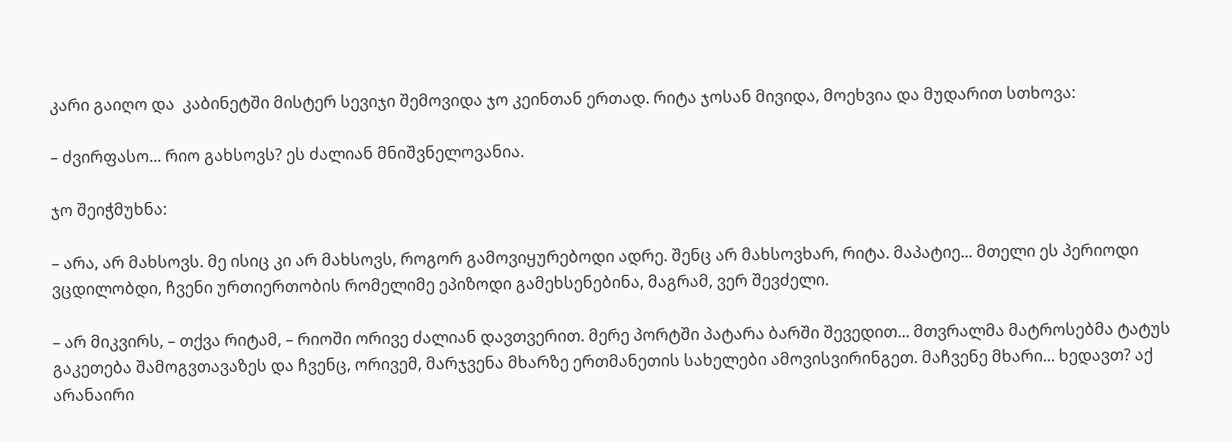კარი გაიღო და  კაბინეტში მისტერ სევიჯი შემოვიდა ჯო კეინთან ერთად. რიტა ჯოსან მივიდა, მოეხვია და მუდარით სთხოვა:

– ძვირფასო... რიო გახსოვს? ეს ძალიან მნიშვნელოვანია.

ჯო შეიჭმუხნა:

– არა, არ მახსოვს. მე ისიც კი არ მახსოვს, როგორ გამოვიყურებოდი ადრე. შენც არ მახსოვხარ, რიტა. მაპატიე... მთელი ეს პერიოდი ვცდილობდი, ჩვენი ურთიერთობის რომელიმე ეპიზოდი გამეხსენებინა, მაგრამ, ვერ შევძელი.

– არ მიკვირს, – თქვა რიტამ, – რიოში ორივე ძალიან დავთვერით. მერე პორტში პატარა ბარში შევედით... მთვრალმა მატროსებმა ტატუს გაკეთება შამოგვთავაზეს და ჩვენც, ორივემ, მარჯვენა მხარზე ერთმანეთის სახელები ამოვისვირინგეთ. მაჩვენე მხარი... ხედავთ? აქ არანაირი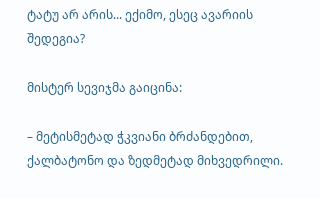ტატუ არ არის... ექიმო, ესეც ავარიის შედეგია?

მისტერ სევიჯმა გაიცინა:

– მეტისმეტად ჭკვიანი ბრძანდებით, ქალბატონო და ზედმეტად მიხვედრილი.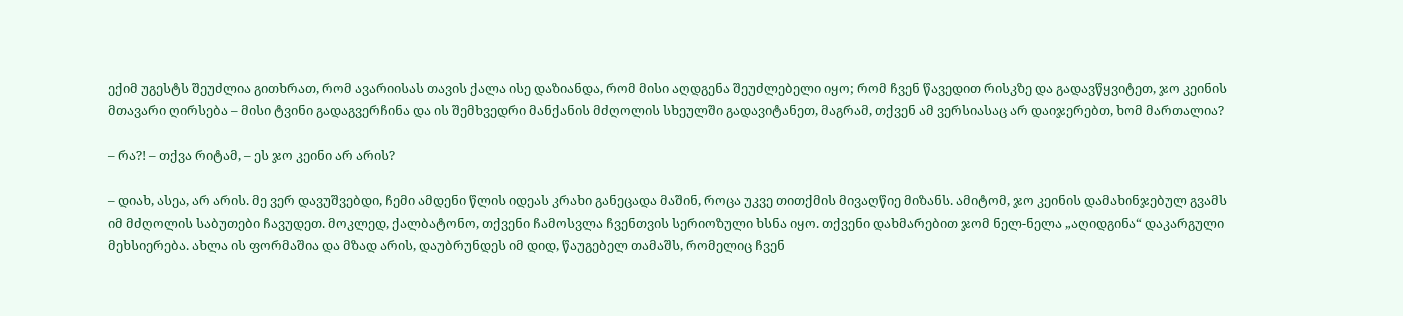ექიმ უგესტს შეუძლია გითხრათ, რომ ავარიისას თავის ქალა ისე დაზიანდა, რომ მისი აღდგენა შეუძლებელი იყო; რომ ჩვენ წავედით რისკზე და გადავწყვიტეთ, ჯო კეინის მთავარი ღირსება – მისი ტვინი გადაგვერჩინა და ის შემხვედრი მანქანის მძღოლის სხეულში გადავიტანეთ, მაგრამ, თქვენ ამ ვერსიასაც არ დაიჯერებთ, ხომ მართალია?

– რა?! – თქვა რიტამ, – ეს ჯო კეინი არ არის?

– დიახ, ასეა, არ არის. მე ვერ დავუშვებდი, ჩემი ამდენი წლის იდეას კრახი განეცადა მაშინ, როცა უკვე თითქმის მივაღწიე მიზანს. ამიტომ, ჯო კეინის დამახინჯებულ გვამს იმ მძღოლის საბუთები ჩავუდეთ. მოკლედ, ქალბატონო, თქვენი ჩამოსვლა ჩვენთვის სერიოზული ხსნა იყო. თქვენი დახმარებით ჯომ ნელ-ნელა „აღიდგინა“ დაკარგული მეხსიერება. ახლა ის ფორმაშია და მზად არის, დაუბრუნდეს იმ დიდ, წაუგებელ თამაშს, რომელიც ჩვენ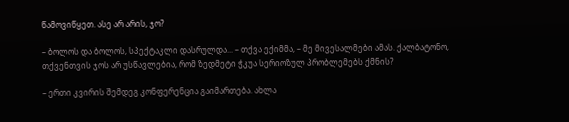წამოვიწყეთ. ასე არ არის, ჯო?

– ბოლოს და ბოლოს, სპექტაკლი დასრულდა... – თქვა ექიმმა, – მე მივესალმები ამას. ქალბატონო, თქვენთვის ჯოს არ უსწავლებია, რომ ზედმეტი ჭკუა სერიოზულ პრობლემებს ქმნის?

– ერთი კვირის შემდეგ კონფერენცია გაიმართება. ახლა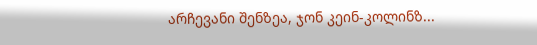არჩევანი შენზეა, ჯონ კეინ-კოლინზ...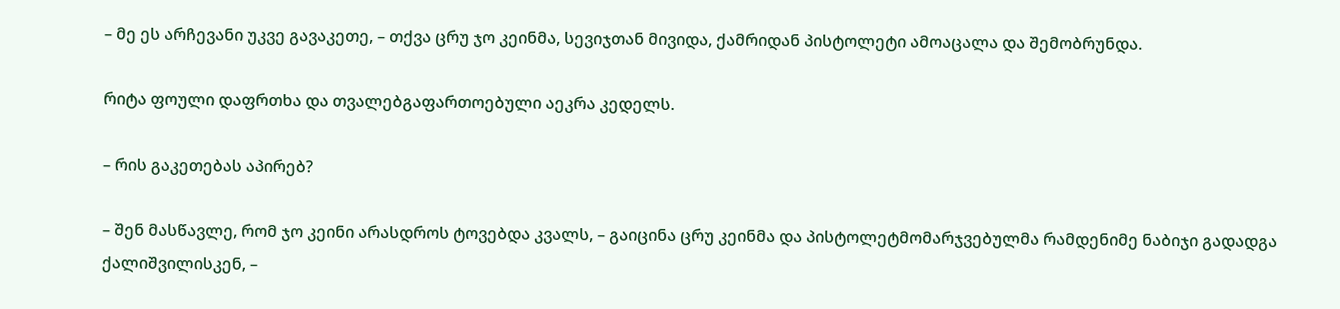– მე ეს არჩევანი უკვე გავაკეთე, – თქვა ცრუ ჯო კეინმა, სევიჯთან მივიდა, ქამრიდან პისტოლეტი ამოაცალა და შემობრუნდა.

რიტა ფოული დაფრთხა და თვალებგაფართოებული აეკრა კედელს.

– რის გაკეთებას აპირებ?

– შენ მასწავლე, რომ ჯო კეინი არასდროს ტოვებდა კვალს, – გაიცინა ცრუ კეინმა და პისტოლეტმომარჯვებულმა რამდენიმე ნაბიჯი გადადგა ქალიშვილისკენ, –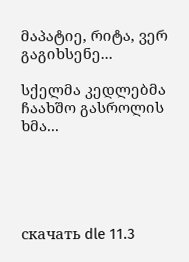მაპატიე, რიტა, ვერ გაგიხსენე...

სქელმა კედლებმა ჩაახშო გასროლის ხმა...





скачать dle 11.3